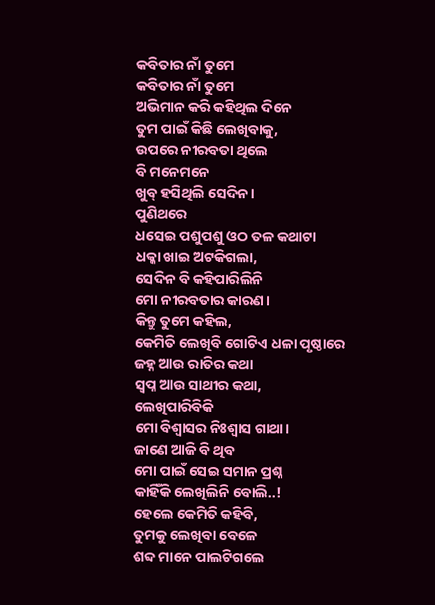କବିତାର ନାଁ ତୁମେ
କବିତାର ନାଁ ତୁମେ
ଅଭିମାନ କରି କହିଥିଲ ଦିନେ
ତୁମ ପାଇଁ କିଛି ଲେଖିବାକୁ,
ଉପରେ ନୀରବତା ଥିଲେ
ବି ମନେମନେ
ଖୁବ୍ ହସିଥିଲି ସେଦିନ।
ପୁଣିଥରେ
ଧସେଇ ପଶୁପଶୁ ଓଠ ତଳ କଥାଟା
ଧକ୍କା ଖାଇ ଅଟକିଗଲା,
ସେଦିନ ବି କହିପାରିଲିନି
ମୋ ନୀରବତାର କାରଣ।
କିନ୍ତୁ ତୁମେ କହିଲ,
କେମିତି ଲେଖିବି ଗୋଟିଏ ଧଳା ପୃଷ୍ଠାରେ
ଜହ୍ନ ଆଉ ରାତିର କଥା
ସ୍ବପ୍ନ ଆଉ ସାଥୀର କଥା,
ଲେଖିପାରିବିକି
ମୋ ବିଶ୍ବାସର ନିଃଶ୍ବାସ ଗାଥା।
ଜାଣେ ଆଜି ବି ଥିବ
ମୋ ପାଇଁ ସେଇ ସମାନ ପ୍ରଶ୍ନ
କାହିଁକି ଲେଖିଲିନି ବୋଲି..!
ହେଲେ କେମିତି କହିବି,
ତୁମକୁ ଲେଖିବା ବେଳେ
ଶବ୍ଦ ମାନେ ପାଲଟିଗଲେ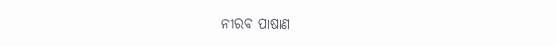ନୀରବ ପାଷାଣ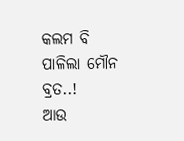କଲମ ବି ପାଳିଲା ମୌନ ବ୍ରତ..!
ଆଉ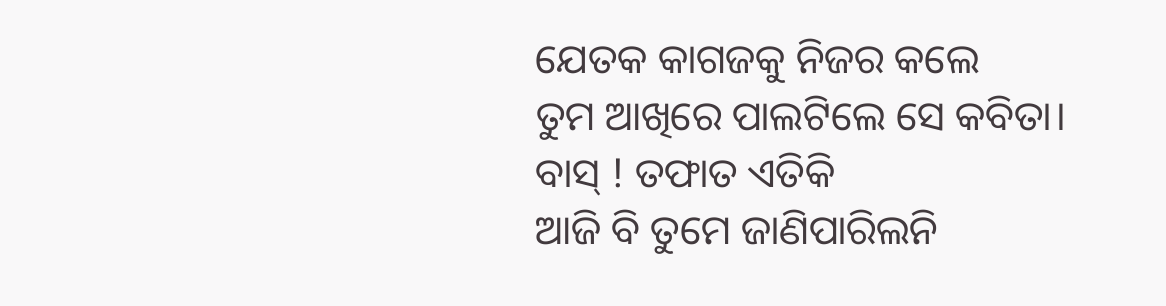ଯେତକ କାଗଜକୁ ନିଜର କଲେ
ତୁମ ଆଖିରେ ପାଲଟିଲେ ସେ କବିତା।
ବାସ୍ ! ତଫାତ ଏତିକି
ଆଜି ବି ତୁମେ ଜାଣିପାରିଲନି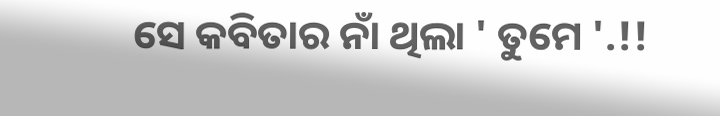ସେ କବିତାର ନାଁ ଥିଲା ' ତୁମେ '.!!